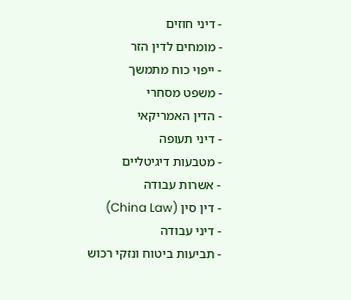- דיני חוזים
- מומחים לדין הזר
- ייפוי כוח מתמשך
- משפט מסחרי
- הדין האמריקאי
- דיני תעופה
- מטבעות דיגיטליים
- אשרות עבודה
- דין סין (China Law)
- דיני עבודה
- תביעות ביטוח ונזקי רכוש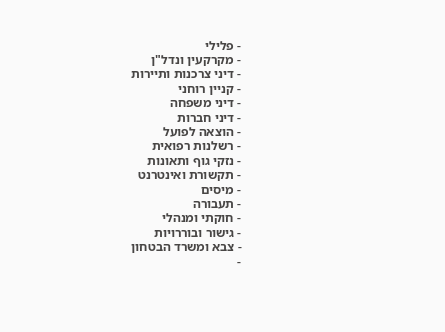- פלילי
- מקרקעין ונדל"ן
- דיני צרכנות ותיירות
- קניין רוחני
- דיני משפחה
- דיני חברות
- הוצאה לפועל
- רשלנות רפואית
- נזקי גוף ותאונות
- תקשורת ואינטרנט
- מיסים
- תעבורה
- חוקתי ומנהלי
- גישור ובוררויות
- צבא ומשרד הבטחון
-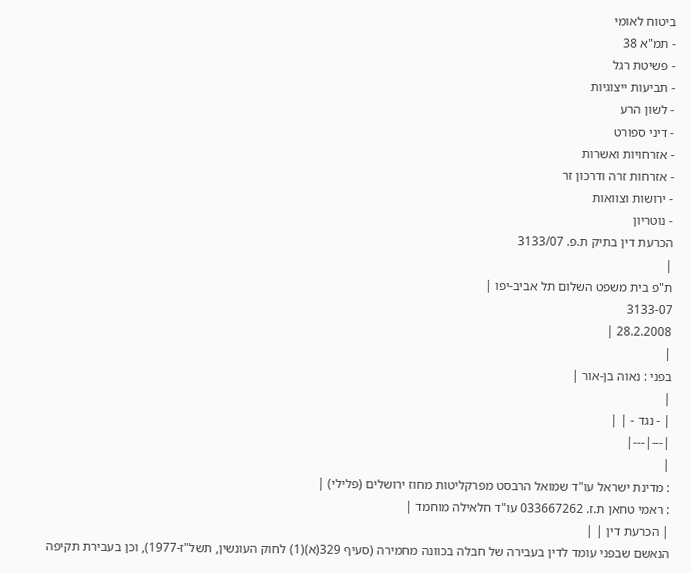ביטוח לאומי
- תמ"א 38
- פשיטת רגל
- תביעות ייצוגיות
- לשון הרע
- דיני ספורט
- אזרחויות ואשרות
- אזרחות זרה ודרכון זר
- ירושות וצוואות
- נוטריון
הכרעת דין בתיק ת.פ. 3133/07
|
ת"פ בית משפט השלום תל אביב-יפו |
3133-07
28.2.2008 |
|
בפני : נאוה בן-אור |
|
| - נגד - | |
|---|---|
|
: מדינת ישראל עו"ד שמואל הרבסט מפרקליטות מחוז ירושלים (פלילי) |
: ראמי טחאן ת.ז. 033667262 עו"ד חלאילה מוחמד |
| הכרעת דין | |
הנאשם שבפני עומד לדין בעבירה של חבלה בכוונה מחמירה (סעיף 329(א)(1) לחוק העונשין, תשל"ז-1977), וכן בעבירת תקיפה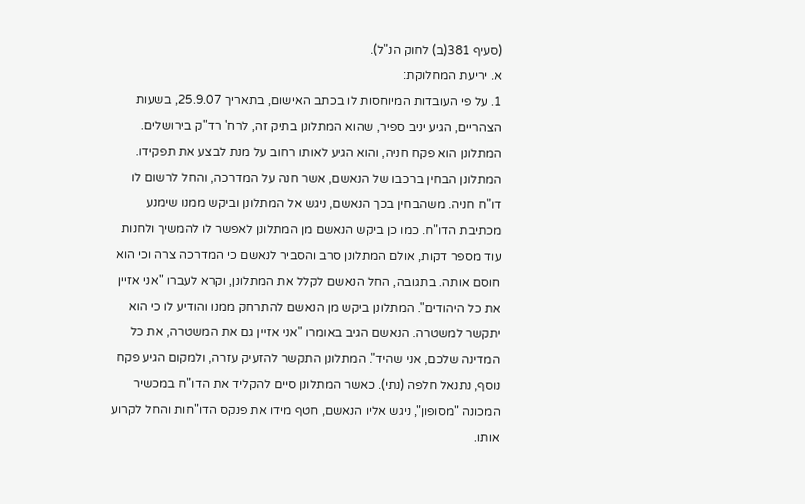(סעיף 381(ב) לחוק הנ"ל).
א. יריעת המחלוקת:
1. על פי העובדות המיוחסות לו בכתב האישום, בתאריך 25.9.07, בשעות הצהריים, הגיע יניב ספיר, שהוא המתלונן בתיק זה, לרח' רד"ק בירושלים. המתלונן הוא פקח חניה, והוא הגיע לאותו רחוב על מנת לבצע את תפקידו. המתלונן הבחין ברכבו של הנאשם, אשר חנה על המדרכה, והחל לרשום לו דו"ח חניה. משהבחין בכך הנאשם, ניגש אל המתלונן וביקש ממנו שימנע מכתיבת הדו"ח. כמו כן ביקש הנאשם מן המתלונן לאפשר לו להמשיך ולחנות עוד מספר דקות, אולם המתלונן סרב והסביר לנאשם כי המדרכה צרה וכי הוא חוסם אותה. בתגובה, החל הנאשם לקלל את המתלונן, וקרא לעברו "אני אזיין את כל היהודים". המתלונן ביקש מן הנאשם להתרחק ממנו והודיע לו כי הוא יתקשר למשטרה. הנאשם הגיב באומרו "אני אזיין גם את המשטרה, את כל המדינה שלכם, אני שהיד". המתלונן התקשר להזעיק עזרה, ולמקום הגיע פקח נוסף, נתנאל חלפה (נתי). כאשר המתלונן סיים להקליד את הדו"ח במכשיר המכונה "מסופון", ניגש אליו הנאשם, חטף מידו את פנקס הדו"חות והחל לקרוע אותו.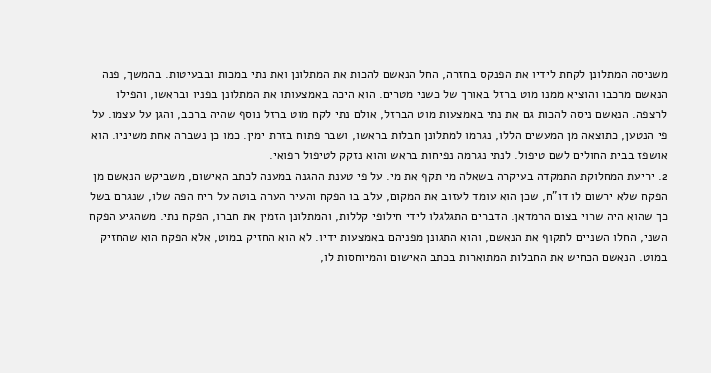משניסה המתלונן לקחת לידיו את הפנקס בחזרה, החל הנאשם להכות את המתלונן ואת נתי במכות ובבעיטות. בהמשך, פנה הנאשם מרכבו והוציא ממנו מוט ברזל באורך של כשני מטרים. הוא היכה באמצעותו את המתלונן בפניו ובראשו, והפילו לרצפה. הנאשם ניסה להכות גם את נתי באמצעות מוט הברזל, אולם נתי לקח מוט ברזל נוסף שהיה ברכב, והגן על עצמו. על פי הנטען, כתוצאה מן המעשים הללו, נגרמו למתלונן חבלות בראשו, ושבר פתוח בזרת ימין. כמו כן נשברה אחת משיניו. הוא אושפז בבית החולים לשם טיפול. לנתי נגרמה נפיחות בראש והוא נזקק לטיפול רפואי.
2. יריעת המחלוקת התמקדה בעיקרה בשאלה מי תקף את מי. על פי טענת ההגנה במענה לכתב האישום, משביקש הנאשם מן הפקח שלא ירשום לו דו"ח, שכן הוא עומד לעזוב את המקום, עלב בו הפקח והעיר הערה בוטה על ריח הפה שלו, שנגרם בשל כך שהוא היה שרוי בצום הרמדאן. הדברים התגלגלו לידי חילופי קללות, והמתלונן הזמין את חברו, הפקח נתי. משהגיע הפקח השני, החלו השניים לתקוף את הנאשם, והוא התגונן מפניהם באמצעות ידיו. לא הוא החזיק במוט, אלא הפקח הוא שהחזיק במוט. הנאשם הכחיש את החבלות המתוארות בכתב האישום והמיוחסות לו,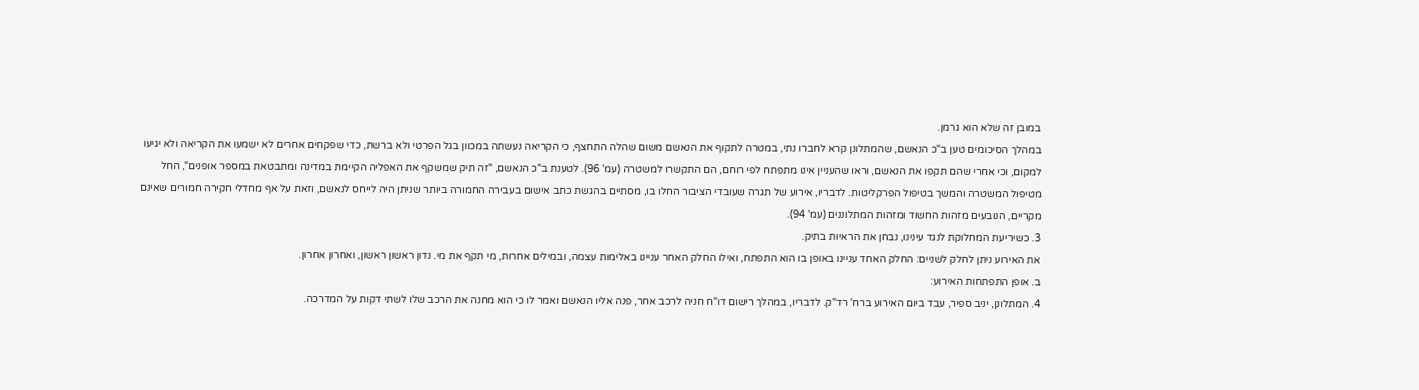במובן זה שלא הוא גרמן.
במהלך הסיכומים טען ב"כ הנאשם, שהמתלונן קרא לחברו נתי, במטרה לתקוף את הנאשם משום שהלה התחצף, כי הקריאה נעשתה במכוון בגל הפרטי ולא ברשת, כדי שפקחים אחרים לא ישמעו את הקריאה ולא יגיעו למקום, וכי אחרי שהם תקפו את הנאשם, וראו שהעניין אינו מתפתח לפי רוחם, הם התקשרו למשטרה (עמ' 96). לטענת ב"כ הנאשם, "זה תיק שמשקף את האפליה הקיימת במדינה ומתבטאת במספר אופנים", החל מטיפול המשטרה והמשך בטיפול הפרקליטות. לדבריו, אירוע של תגרה שעובדי הציבור החלו בו, מסתיים בהגשת כתב אישום בעבירה החמורה ביותר שניתן היה לייחס לנאשם, וזאת על אף מחדלי חקירה חמורים שאינם מקריים, הנובעים מזהות החשוד ומזהות המתלוננים (עמ' 94).
3. כשיריעת המחלוקת לנגד עינינו, נבחן את הראיות בתיק.
את האירוע ניתן לחלק לשניים: החלק האחד עניינו באופן בו הוא התפתח, ואילו החלק האחר עניינו באלימות עצמה, ובמילים אחרות, מי תקף את מי. נדון ראשון ראשון, ואחרון אחרון.
ב. אופן התפתחות האירוע:
4. המתלונן, יניב ספיר, עבד ביום האירוע ברח' רד"ק. לדבריו, במהלך רישום דו"ח חניה לרכב אחר, פנה אליו הנאשם ואמר לו כי הוא מחנה את הרכב שלו לשתי דקות על המדרכה.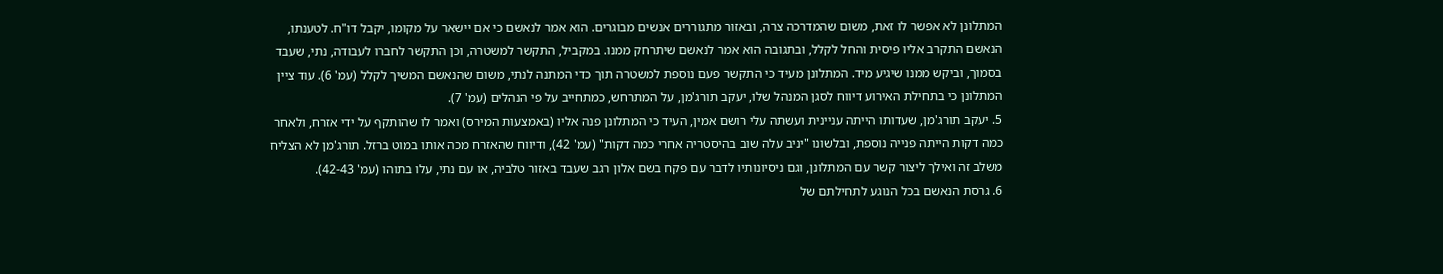המתלונן לא אפשר לו זאת, משום שהמדרכה צרה, ובאזור מתגוררים אנשים מבוגרים. הוא אמר לנאשם כי אם יישאר על מקומו, יקבל דו"ח. לטענתו, הנאשם התקרב אליו פיסית והחל לקלל, ובתגובה הוא אמר לנאשם שיתרחק ממנו. במקביל, התקשר למשטרה, וכן התקשר לחברו לעבודה, נתי, שעבד בסמוך, וביקש ממנו שיגיע מיד. המתלונן מעיד כי התקשר פעם נוספת למשטרה תוך כדי המתנה לנתי, משום שהנאשם המשיך לקלל (עמ' 6). עוד ציין המתלונן כי בתחילת האירוע דיווח לסגן המנהל שלו, יעקב תורג'מן, על המתרחש, כמתחייב על פי הנהלים (עמ' 7).
5. יעקב תורג'מן, שעדותו הייתה עניינית ועשתה עלי רושם אמין, העיד כי המתלונן פנה אליו (באמצעות המירס) ואמר לו שהותקף על ידי אזרח, ולאחר כמה דקות הייתה פנייה נוספת, ובלשונו "יניב עלה שוב בהיסטריה אחרי כמה דקות" (עמ' 42), ודיווח שהאזרח מכה אותו במוט ברזל. תורג'מן לא הצליח משלב זה ואילך ליצור קשר עם המתלונן, וגם ניסיונותיו לדבר עם פקח בשם אלון רגב שעבד באזור טלביה, או עם נתי, עלו בתוהו (עמ' 42-43).
6. גרסת הנאשם בכל הנוגע לתחילתם של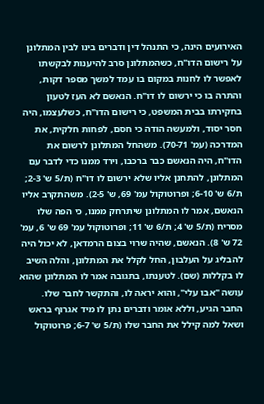האירועים הינה, כי התנהל דין ודברים בינו לבין המתלונן על רישום הדו"ח, כשהמתלונן סרב להיענות לבקשתו לאפשר לו לחנות במקום בו עמד למשך מספר דקות, והתרה בו כי ירשום לו דו"ח. הנאשם לא העז לטעון בחקירתו בבית המשפט, כי רישום הדו"ח, כשלעצמו, היה חסר יסוד, ולמעשה הודה כי חסם, לפחות חלקית, את המדרכה (עמ' 70-71). משהחל המתלונן לרשום את הדו"ח, היה הנאשם כבר ברכבו, וירד ממנו כדי לדבר עם המתלונן, להתחנן אליו שלא ירשום לו דו"ח (ת/5 ש' 2-3; ת/6 ש' 6-10; ופרוטוקול עמ' 69, ש' 2-5). משהתקרב אליו הנאשם, אמר לו המתלונן שיתרחק ממנו, כי הפה שלו מסריח (ת/5 ש' 4; ת/6 ש' 11; ופרוטוקול עמ' 69 ש' 6, עמ' 72 ש' 8). הנאשם, שהיה שרוי בצום הרמדאן, לא יכול היה להבליג על העלבון, החל לקלל את המתלונן, והלה השיב לו בקללות (שם). לטענתו, בתגובה אמר לו המתלונן שהוא עושה "אבו עלי", והוא יראה לו, והתקשר לחבר שלו. החבר הגיע, וללא אומר ודברים נתן לו מיד אגרוף בראש ושאל למה קילל את החבר שלו (ת/5 ש' 6-7; פרוטוקול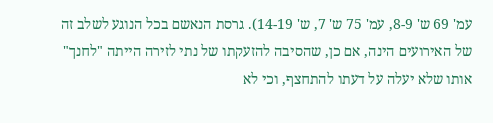עמ' 69 ש' 8-9, עמ' 75 ש' 7, ש' 14-19). גרסת הנאשם בכל הנוגע לשלב זה של האירועים הינה, אם כן, שהסיבה להזעקתו של נתי לזירה הייתה "לחנך" אותו שלא יעלה על דעתו להתחצף, וכי לא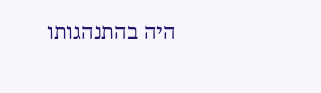היה בהתנהגותו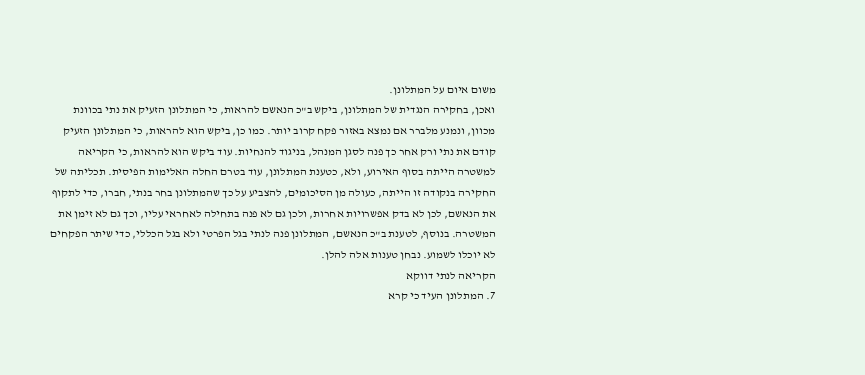משום איום על המתלונן.
ואכן, בחקירה הנגדית של המתלונן, ביקש ב"כ הנאשם להראות, כי המתלונן הזעיק את נתי בכוונת מכוון, ונמנע מלברר אם נמצא באזור פקח קרוב יותר. כמו כן, ביקש הוא להראות, כי המתלונן הזעיק קודם את נתי ורק אחר כך פנה לסגן המנהל, בניגוד להנחיות. עוד ביקש הוא להראות, כי הקריאה למשטרה הייתה בסוף האירוע, ולא, כטענת המתלונן, עוד בטרם החלה האלימות הפיסית. תכליתה של החקירה בנקודה זו הייתה, כעולה מן הסיכומים, להצביע על כך שהמתלונן בחר בנתי, חברו, כדי לתקוף את הנאשם, לכן לא בדק אפשרויות אחרות, ולכן גם לא פנה בתחילה לאחראי עליו, וכך גם לא זימן את המשטרה. בנוסף, לטענת ב"כ הנאשם, המתלונן פנה לנתי בגל הפרטי ולא בגל הכללי, כדי שיתר הפקחים לא יוכלו לשמוע. נבחן טענות אלה להלן.
הקריאה לנתי דווקא
7. המתלונן העיד כי קרא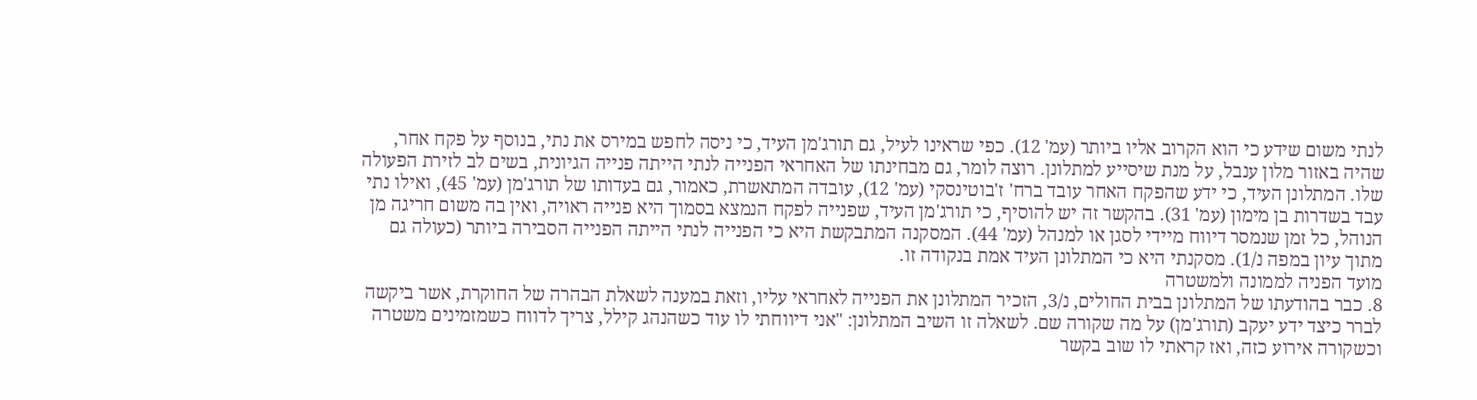לנתי משום שידע כי הוא הקרוב אליו ביותר (עמ' 12). כפי שראינו לעיל, גם תורג'מן העיד, כי ניסה לחפש במירס את נתי, בנוסף על פקח אחר, שהיה באזור מלון ענבל, על מנת שיסייע למתלונן. רוצה לומר, גם מבחינתו של האחראי הפנייה לנתי הייתה פנייה הגיונית, בשים לב לזירת הפעולה שלו. המתלונן העיד, כי ידע שהפקח האחר עובד ברח' ז'בוטינסקי (עמ' 12), עובדה המתאשרת, כאמור, גם בעדותו של תורג'מן (עמ' 45), ואילו נתי עבד בשדרות בן מימון (עמ' 31). בהקשר זה יש להוסיף, כי תורג'מן העיד, שפנייה לפקח הנמצא בסמוך היא פנייה ראויה, ואין בה משום חריגה מן הנוהל, כל זמן שנמסר דיווח מיידי לסגן או למנהל (עמ' 44). המסקנה המתבקשת היא כי הפנייה לנתי הייתה הפנייה הסבירה ביותר (כעולה גם מתוך עיון במפה נ/1). מסקנתי היא כי המתלונן העיד אמת בנקודה זו.
מועד הפניה לממונה ולמשטרה
8. כבר בהודעתו של המתלונן בבית החולים, נ/3, הזכיר המתלונן את הפנייה לאחראי עליו, וזאת במענה לשאלת הבהרה של החוקרת, אשר ביקשה לברר כיצד ידע יעקב (תורג'מן) על מה שקורה שם. לשאלה זו השיב המתלונן: "אני דיווחתי לו עוד כשהנהג קילל, צריך לדווח כשמזמינים משטרה וכשקורה אירוע כזה, ואז קראתי לו שוב בקשר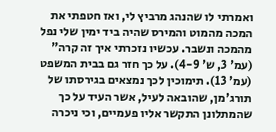ואמרתי לו שהנהג מרביץ לי, ואז חטפתי את המכה מהמוט והמירס שהיה ביד ימין שלי נפל מהמכה ונשבר. עכשיו נזכרתי איך זה קרה" (עמ' 3, ש' 4-9). על כך חזר גם בבית המשפט (עמ' 13). תימוכין לכך נמצאים בגירסתו של תורג'מן, שהובאה לעיל, אשר העיד על כך שהמתלונן התקשר אליו פעמיים, וכי ניכרה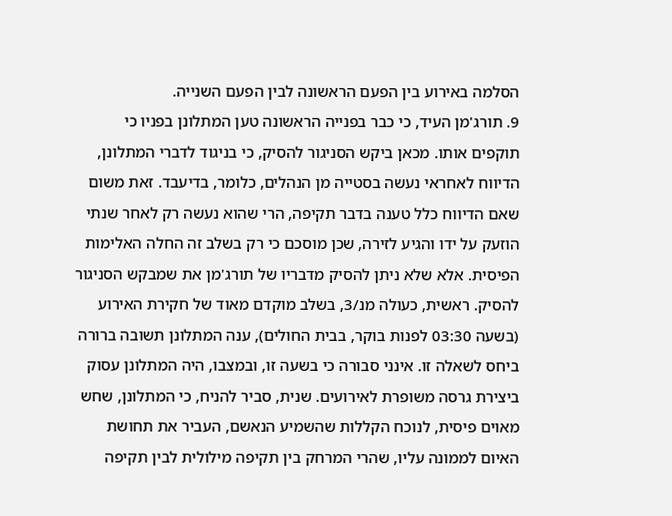הסלמה באירוע בין הפעם הראשונה לבין הפעם השנייה.
9. תורג'מן העיד, כי כבר בפנייה הראשונה טען המתלונן בפניו כי תוקפים אותו. מכאן ביקש הסניגור להסיק, כי בניגוד לדברי המתלונן, הדיווח לאחראי נעשה בסטייה מן הנהלים, כלומר, בדיעבד. זאת משום שאם הדיווח כלל טענה בדבר תקיפה, הרי שהוא נעשה רק לאחר שנתי הוזעק על ידו והגיע לזירה, שכן מוסכם כי רק בשלב זה החלה האלימות הפיסית. אלא שלא ניתן להסיק מדבריו של תורג'מן את שמבקש הסניגור להסיק. ראשית, כעולה מנ/3, בשלב מוקדם מאוד של חקירת האירוע (בשעה 03:30 לפנות בוקר, בבית החולים), ענה המתלונן תשובה ברורה ביחס לשאלה זו. אינני סבורה כי בשעה זו, ובמצבו, היה המתלונן עסוק ביצירת גרסה משופרת לאירועים. שנית, סביר להניח, כי המתלונן, שחש מאוים פיסית, לנוכח הקללות שהשמיע הנאשם, העביר את תחושת האיום לממונה עליו, שהרי המרחק בין תקיפה מילולית לבין תקיפה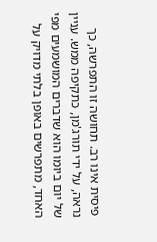פיסית אינו רב. תחושה זו התפרשה, כך נראה, על ידי תורג'מן, כתקיפה ממש. עניין של יום ביומו הוא שדברים המושמעים מפי האחד, מתפרשים באופן בלתי מדויק על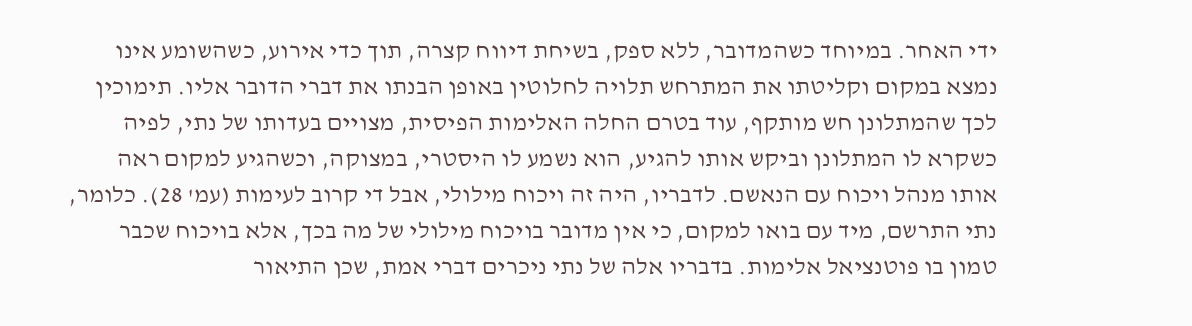ידי האחר. במיוחד כשהמדובר, ללא ספק, בשיחת דיווח קצרה, תוך כדי אירוע, כשהשומע אינו נמצא במקום וקליטתו את המתרחש תלויה לחלוטין באופן הבנתו את דברי הדובר אליו. תימוכין לכך שהמתלונן חש מותקף, עוד בטרם החלה האלימות הפיסית, מצויים בעדותו של נתי, לפיה כשקרא לו המתלונן וביקש אותו להגיע, הוא נשמע לו היסטרי, במצוקה, וכשהגיע למקום ראה אותו מנהל ויכוח עם הנאשם. לדבריו, היה זה ויכוח מילולי, אבל די קרוב לעימות (עמ' 28). כלומר, נתי התרשם, מיד עם בואו למקום, כי אין מדובר בויכוח מילולי של מה בכך, אלא בויכוח שכבר טמון בו פוטנציאל אלימות. בדבריו אלה של נתי ניכרים דברי אמת, שכן התיאור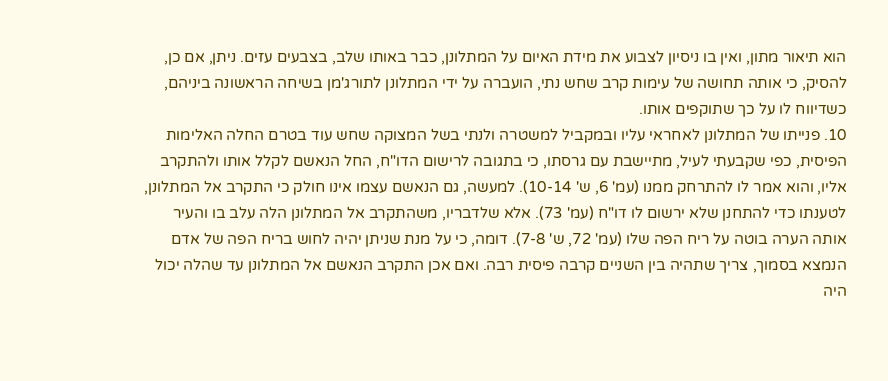הוא תיאור מתון, ואין בו ניסיון לצבוע את מידת האיום על המתלונן, כבר באותו שלב, בצבעים עזים. ניתן, אם כן, להסיק, כי אותה תחושה של עימות קרב שחש נתי, הועברה על ידי המתלונן לתורג'מן בשיחה הראשונה ביניהם, כשדיווח לו על כך שתוקפים אותו.
10. פנייתו של המתלונן לאחראי עליו ובמקביל למשטרה ולנתי בשל המצוקה שחש עוד בטרם החלה האלימות הפיסית, כפי שקבעתי לעיל, מתיישבת עם גרסתו, כי בתגובה לרישום הדו"ח, החל הנאשם לקלל אותו ולהתקרב אליו, והוא אמר לו להתרחק ממנו (עמ' 6, ש' 10-14). למעשה, גם הנאשם עצמו אינו חולק כי התקרב אל המתלונן, לטענתו כדי להתחנן שלא ירשום לו דו"ח (עמ' 73). אלא שלדבריו, משהתקרב אל המתלונן הלה עלב בו והעיר אותה הערה בוטה על ריח הפה שלו (עמ' 72, ש' 7-8). דומה, כי על מנת שניתן יהיה לחוש בריח הפה של אדם הנמצא בסמוך, צריך שתהיה בין השניים קרבה פיסית רבה. ואם אכן התקרב הנאשם אל המתלונן עד שהלה יכול היה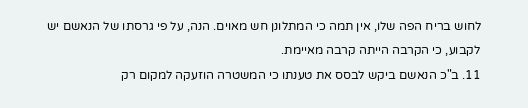לחוש בריח הפה שלו, אין תמה כי המתלונן חש מאוים. הנה, על פי גרסתו של הנאשם יש לקבוע, כי הקרבה הייתה קרבה מאיימת.
11. ב"כ הנאשם ביקש לבסס את טענתו כי המשטרה הוזעקה למקום רק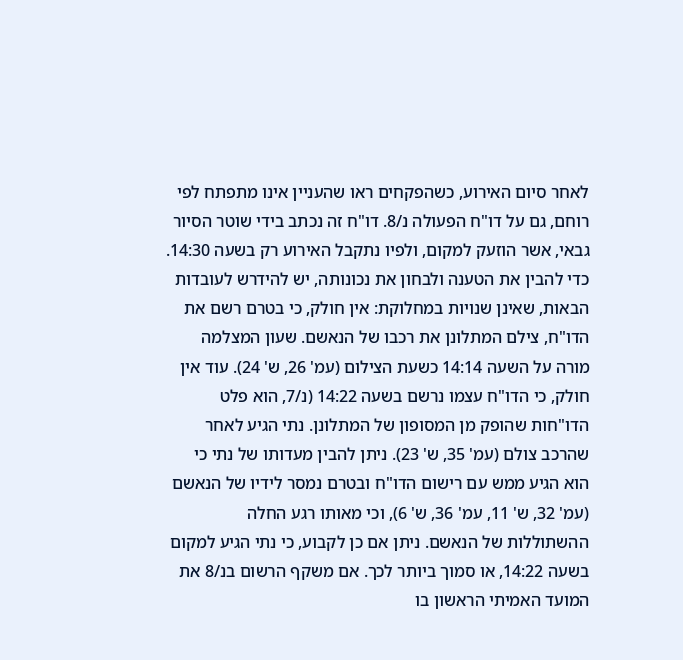לאחר סיום האירוע, כשהפקחים ראו שהעניין אינו מתפתח לפי רוחם, גם על דו"ח הפעולה נ/8. דו"ח זה נכתב בידי שוטר הסיור גבאי, אשר הוזעק למקום, ולפיו נתקבל האירוע רק בשעה 14:30. כדי להבין את הטענה ולבחון את נכונותה, יש להידרש לעובדות הבאות, שאינן שנויות במחלוקת: אין חולק, כי בטרם רשם את הדו"ח, צילם המתלונן את רכבו של הנאשם. שעון המצלמה מורה על השעה 14:14 כשעת הצילום (עמ' 26, ש' 24). עוד אין חולק, כי הדו"ח עצמו נרשם בשעה 14:22 (נ/7, הוא פלט הדו"חות שהופק מן המסופון של המתלונן. נתי הגיע לאחר שהרכב צולם (עמ' 35, ש' 23). ניתן להבין מעדותו של נתי כי הוא הגיע ממש עם רישום הדו"ח ובטרם נמסר לידיו של הנאשם (עמ' 32, ש' 11, עמ' 36, ש' 6), וכי מאותו רגע החלה ההשתוללות של הנאשם. ניתן אם כן לקבוע, כי נתי הגיע למקום בשעה 14:22, או סמוך ביותר לכך. אם משקף הרשום בנ/8 את המועד האמיתי הראשון בו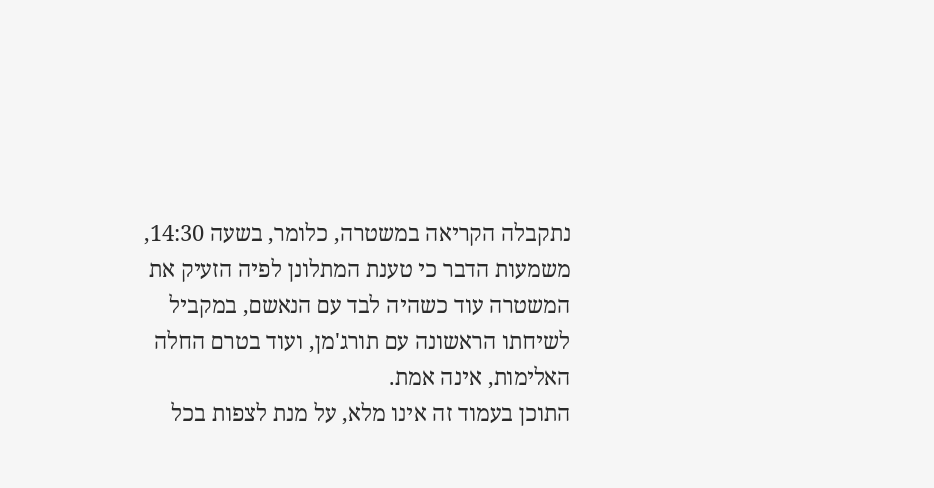נתקבלה הקריאה במשטרה, כלומר, בשעה 14:30, משמעות הדבר כי טענת המתלונן לפיה הזעיק את המשטרה עוד כשהיה לבד עם הנאשם, במקביל לשיחתו הראשונה עם תורג'מן, ועוד בטרם החלה האלימות, אינה אמת.
התוכן בעמוד זה אינו מלא, על מנת לצפות בכל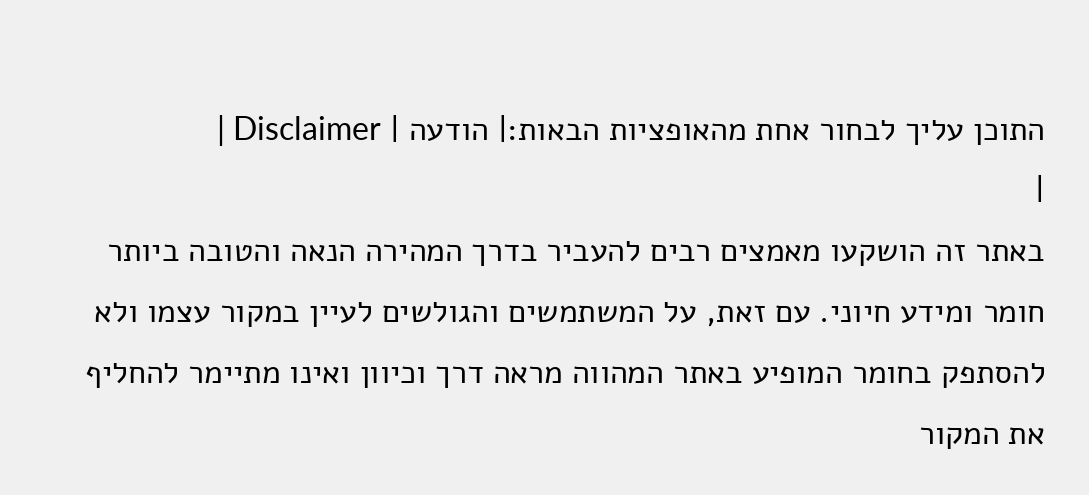התוכן עליך לבחור אחת מהאופציות הבאות:| הודעה | Disclaimer |
|
באתר זה הושקעו מאמצים רבים להעביר בדרך המהירה הנאה והטובה ביותר חומר ומידע חיוני. עם זאת, על המשתמשים והגולשים לעיין במקור עצמו ולא להסתפק בחומר המופיע באתר המהווה מראה דרך וכיוון ואינו מתיימר להחליף את המקור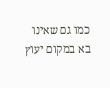כמו גם שאינו בא במקום יעוץ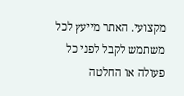מקצועי. האתר מייעץ לכל משתמש לקבל לפני כל פעולה או החלטה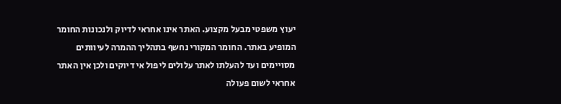יעוץ משפטי מבעל מקצוע. האתר אינו אחראי לדיוק ולנכונות החומר המופיע באתר. החומר המקורי נחשף בתהליך ההמרה לעיוותים מסויימים ועד להעלתו לאתר עלולים ליפול אי דיוקים ולכן אין האתר אחראי לשום פעולה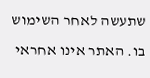שתעשה לאחר השימוש בו. האתר אינו אחראי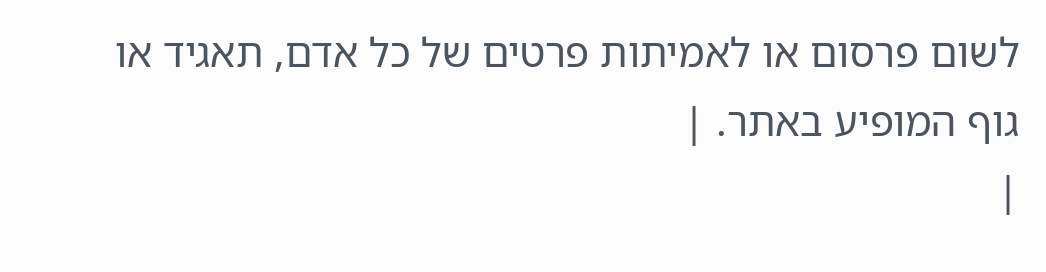לשום פרסום או לאמיתות פרטים של כל אדם, תאגיד או גוף המופיע באתר. |
|